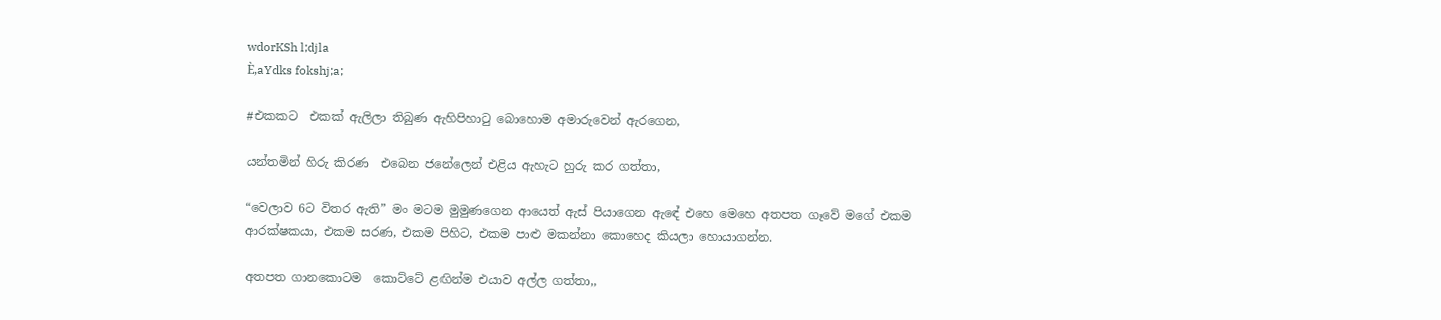wdorKSh l;djla
È,aYdks fokshj;a;

#එකකට  එකක් ඇලිලා තිබුණ ඇහිපිහාටු බොහොම අමාරුවෙන් ඇරගෙන,

යන්තමින් හිරු කිරණ  එබෙන ජනේලෙන් එළිය ඇහැට හුරු කර ගත්තා,

“වෙලාව 6ට විතර ඇති” මං මටම මුමුණගෙන ආයෙත් ඇස් පියාගෙන ඇඳේ එහෙ මෙහෙ අතපත ගෑවේ මගේ එකම ආරක්ෂකයා, එකම සරණ, එකම පිහිට, එකම පාළු මකන්නා කොහෙද කියලා හොයාගන්න.

අතපත ගානකොටම  කොට්ටේ ළඟින්ම එයාව අල්ල ගත්තා,,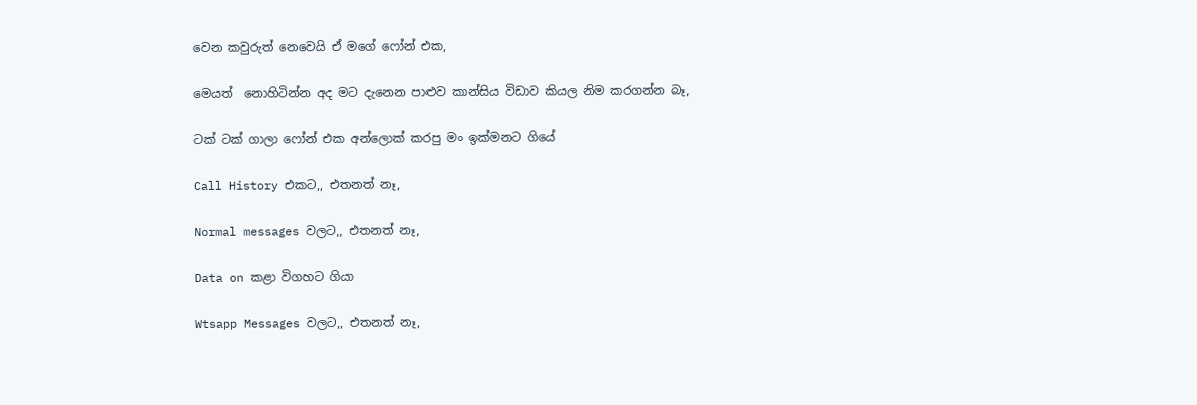වෙන කවුරුත් නෙවෙයි ඒ මගේ ෆෝන් එක,

මෙයත්  නොහිටින්න අද මට දැනෙන පාළුව කාන්සිය විඩාව කියල නිම කරගන්න බෑ,

ටක් ටක් ගාලා ෆෝන් එක අන්ලොක් කරපු මං ඉක්මනට ගියේ

Call History එකට,, එතනත් නෑ,

Normal messages වලට,, එතනත් නෑ,

Data on කළා විගහට ගියා

Wtsapp Messages වලට,, එතනත් නෑ,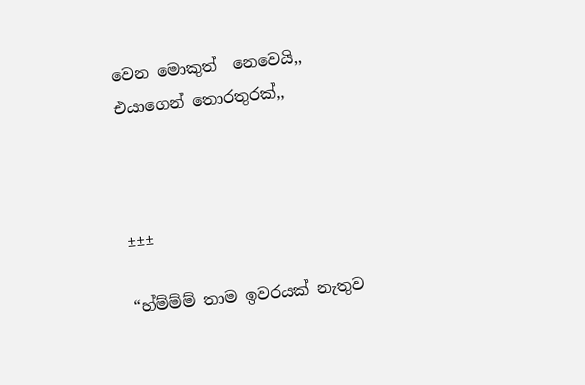වෙන මොකුත්  නෙවෙයි,, එයාගෙන් තොරතුරක්,,



±±±

“හ්ම්ම්ම් තාම ඉවරයක් නැතුව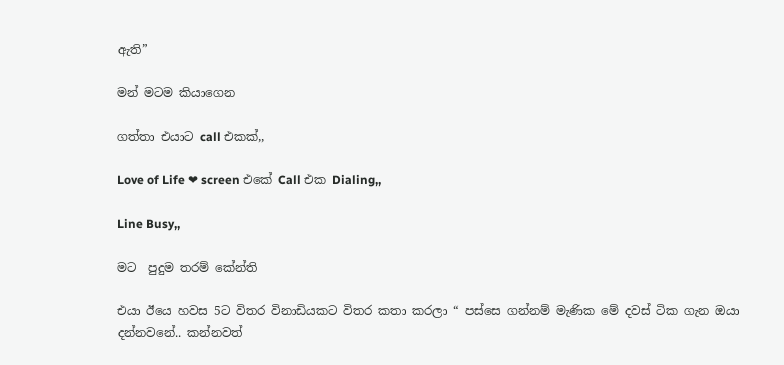ඇති”

මන් මටම කියාගෙන

ගත්තා එයාට call එකක්,,

Love of Life ❤ screen එකේ Call එක Dialing,,

Line Busy,,

මට  පුදුම තරම් කේන්ති

එයා ඊයෙ හවස 5ට විතර විනාඩියකට විතර කතා කරලා “ පස්සෙ ගන්නම් මැණික මේ දවස් ටික ගැන ඔයා දන්නවනේ.. කන්නවත්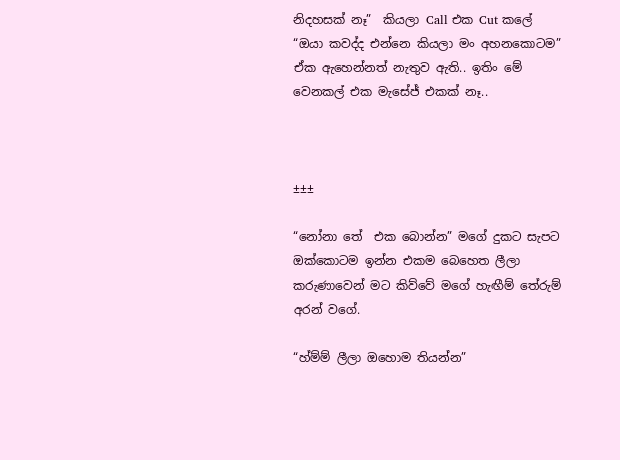නිදහසක් නෑ”  කියලා Call එක Cut කලේ  “ඔයා කවද්ද එන්නෙ කියලා මං අහනකොටම”  ඒක ඇහෙන්නත් නැතුව ඇති.. ඉතිං මේ වෙනකල් එක මැසේජ් එකක් නෑ..



±±±

“නෝනා තේ  එක බොන්න” මගේ දුකට සැපට ඔක්කොටම ඉන්න එකම බෙහෙත ලීලා කරුණාවෙන් මට කිව්වේ මගේ හැඟීම් තේරුම් අරන් වගේ.

“හ්ම්ම් ලීලා ඔහොම තියන්න”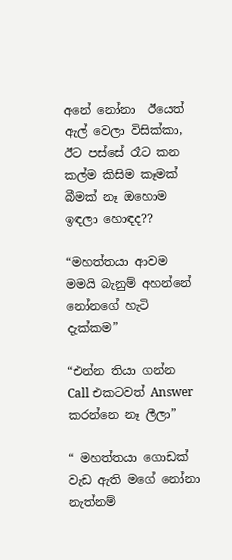අනේ නෝනා  ඊයෙත් ඇල් වෙලා විසික්කා, ඊට පස්සේ රෑට කන කල්ම කිසිම කෑමක් බීමක් නෑ ඔහොම ඉඳලා හොඳද??

“මහත්තයා ආවම මමයි බැනුම් අහන්නේ නෝනගේ හැටි දැක්කම”

“එන්න තියා ගන්න Call එකටවත් Answer කරන්නෙ නෑ ලීලා”

“ මහත්තයා ගොඩක් වැඩ ඇති මගේ නෝනා නැත්නම්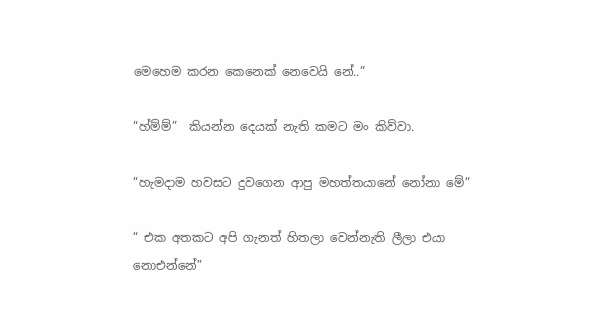මෙහෙම කරන කෙනෙක් නෙවෙයි නේ..”

“හ්ම්ම්”  කියන්න දෙයක් නැති කමට මං කිව්වා.

“හැමදාම හවසට දුවගෙන ආපු මහත්තයානේ නෝනා මේ”

“ එක අතකට අපි ගැනත් හිතලා වෙන්නැති ලීලා එයා නොඑන්නේ”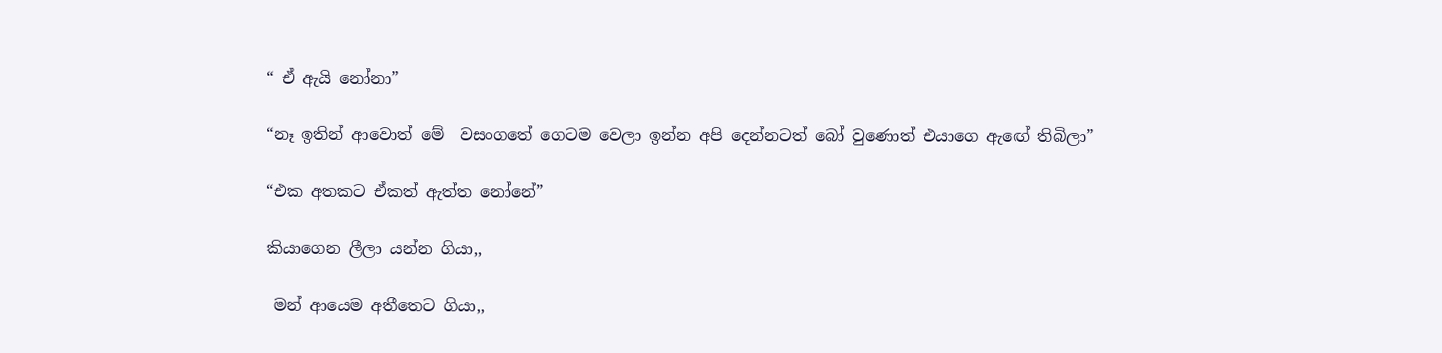“ ඒ ඇයි නෝනා”

“නෑ ඉතින් ආවොත් මේ  වසංගතේ ගෙටම වෙලා ඉන්න අපි දෙන්නටත් බෝ වුණොත් එයාගෙ ඇඟේ තිබිලා”

“එක අතකට ඒකත් ඇත්ත නෝනේ”

කියාගෙන ලීලා යන්න ගියා,,

 මන් ආයෙම අතීතෙට ගියා,,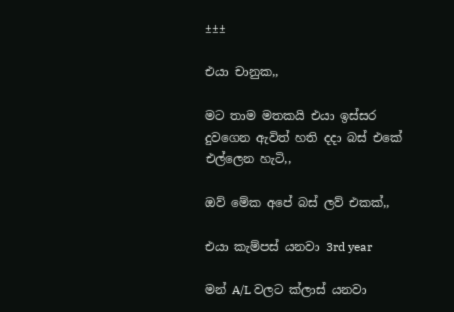±±±

එයා චානුක,,

මට තාම මතකයි එයා ඉස්සර දුවගෙන ඇවිත් හති දදා බස් එකේ එල්ලෙන හැටි,,

ඔව් මේක අපේ බස් ලව් එකක්,,

එයා කැම්පස් යනවා 3rd year

මන් A/L වලට ක්ලාස් යනවා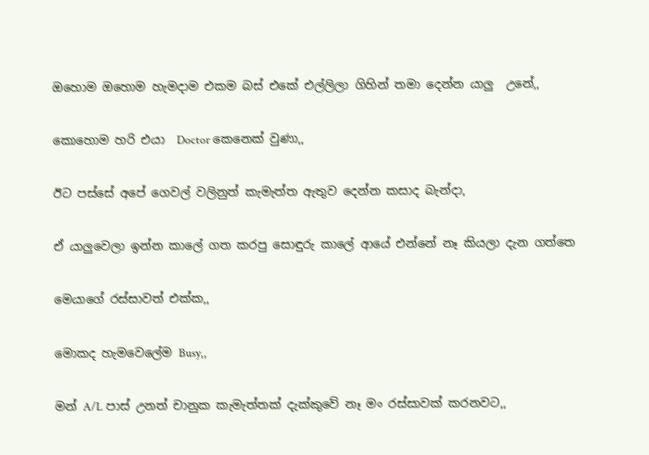ඔහොම ඔහොම හැමදාම එකම බස් එකේ එල්ලිලා ගිහින් තමා දෙන්න යාලු  උනේ,,

කොහොම හරි එයා  Doctor කෙනෙක් වුණා,,

ඊට පස්සේ අපේ ගෙවල් වලිනුත් කැමැත්ත ඇතුව දෙන්න කසාද බැන්දා,

ඒ යාලුවෙලා ඉන්න කාලේ ගත කරපු සොඳුරු කාලේ ආයේ එන්නේ නෑ කියලා දැන ගත්තෙ

මෙයාගේ රස්සාවත් එක්ක,,

මොකද හැමවෙලේම Busy,,

මන් A/L පාස් උනත් චානුක කැමැත්තක් දැක්කුවේ නෑ මං රස්සාවක් කරනවට,,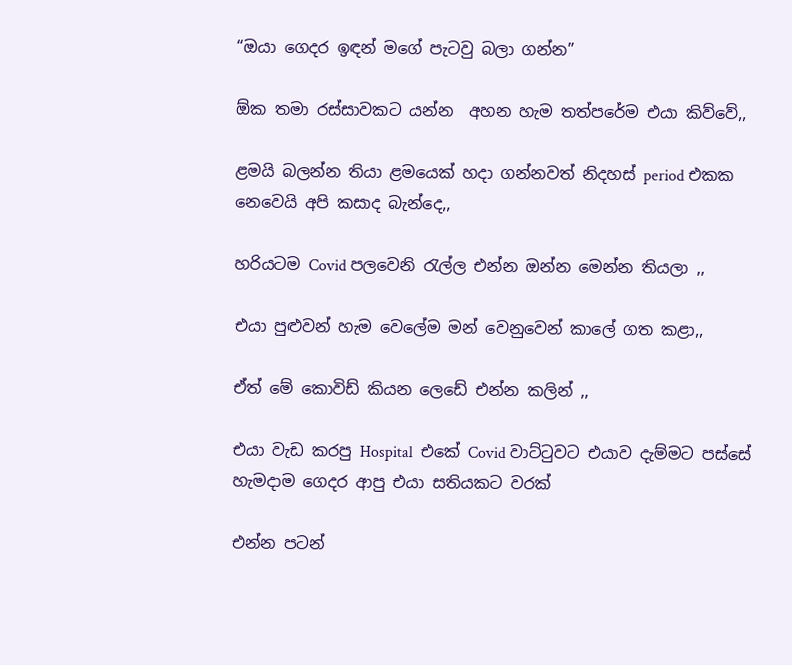“ඔයා ගෙදර ඉඳන් මගේ පැටවු බලා ගන්න”

ඕක තමා රස්සාවකට යන්න  අහන හැම තත්පරේම එයා කිව්වේ,,

ළමයි බලන්න තියා ළමයෙක් හදා ගන්නවත් නිදහස් period එකක නෙවෙයි අපි කසාද බැන්දෙ,,

හරියටම Covid පලවෙනි රැල්ල එන්න ඔන්න මෙන්න තියලා ,,

එයා පුළුවන් හැම වෙලේම මන් වෙනුවෙන් කාලේ ගත කළා,,

ඒත් මේ කොවිඩ් කියන ලෙඩේ එන්න කලින් ,,

එයා වැඩ කරපු Hospital  එකේ Covid වාට්ටුවට එයාව දැම්මට පස්සේ හැමදාම ගෙදර ආපු එයා සතියකට වරක්

එන්න පටන්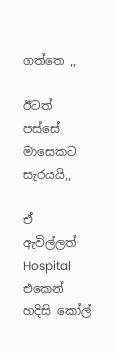ගත්තෙ ,,

ඊටත් පස්සේ මාසෙකට සැරයයි,,

ඒ ඇවිල්ලත් Hospital එකෙන් හදිසි කෝල්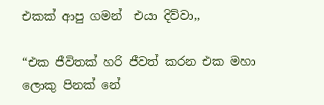එකක් ආපු ගමන්  එයා දිව්වා,,

“එක ජීවිතක් හරි ජීවත් කරන එක මහා ලොකු පිනක් නේ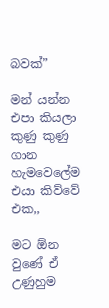බවක්”

මන් යන්න එපා කියලා කුණු කුණු ගාන හැමවෙලේම එයා කිව්වේ එක,,

මට ඕන වුණේ ඒ උණුහුම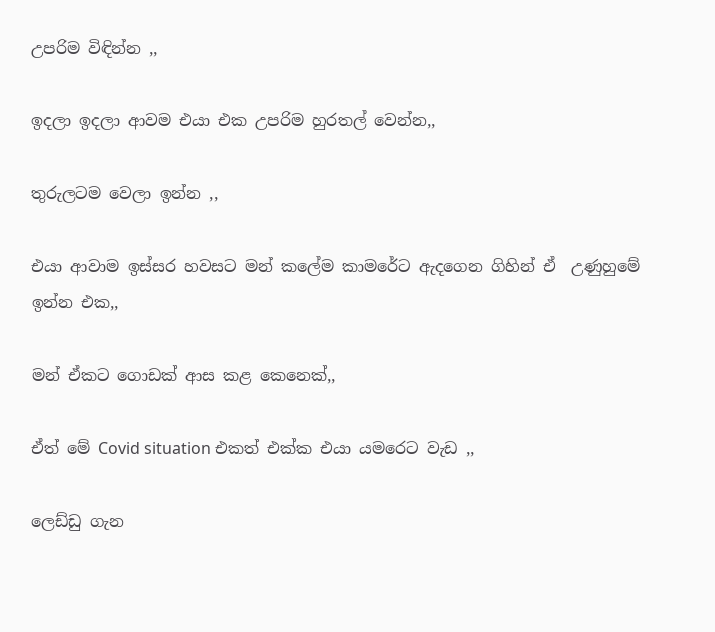උපරිම විඳින්න ,,

ඉදලා ඉදලා ආවම එයා එක උපරිම හුරතල් වෙන්න,,

තුරුලටම වෙලා ඉන්න ,,

එයා ආවාම ඉස්සර හවසට මන් කලේම කාමරේට ඇදගෙන ගිහින් ඒ  උණුහුමේ ඉන්න එක,,

මන් ඒකට ගොඩක් ආස කළ කෙනෙක්,,

ඒත් මේ Covid situation එකත් එක්ක එයා යමරෙට වැඩ ,,

ලෙඩ්ඩු ගැන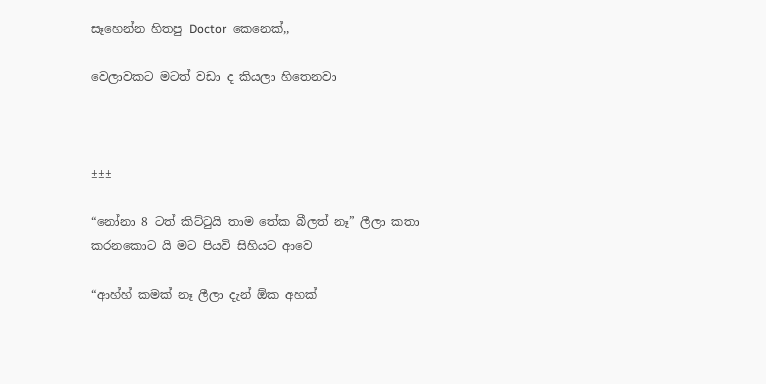සෑහෙන්න හිතපු Doctor  කෙනෙක්,,

වෙලාවකට මටත් වඩා ද කියලා හිතෙනවා



±±±

“නෝනා 8 ටත් කිට්ටුයි තාම තේක බීලත් නෑ” ලීලා කතා කරනකොට යි මට පියවි සිහියට ආවෙ

“ආහ්හ් කමක් නෑ ලීලා දැන් ඕක අහක්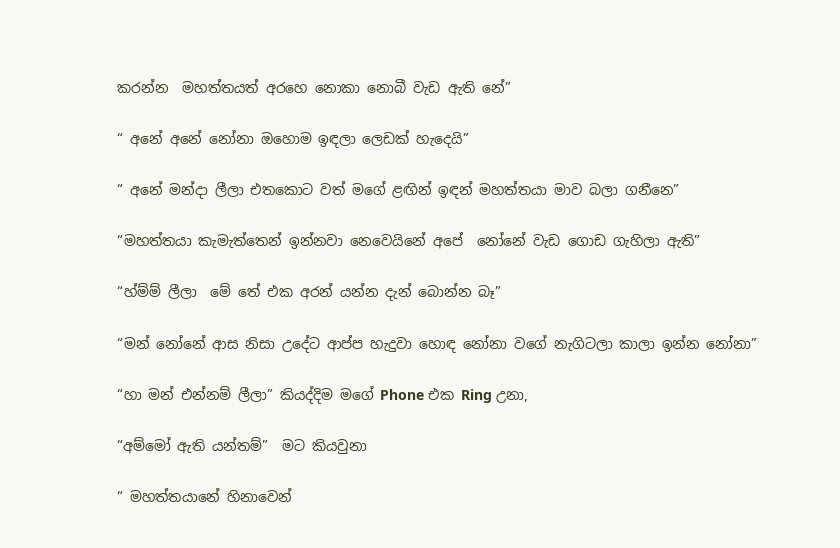කරන්න  මහත්තයත් අරහෙ නොකා නොබී වැඩ ඇති නේ”

“ අනේ අනේ නෝනා ඔහොම ඉඳලා ලෙඩක් හැදෙයි”

“ අනේ මන්දා ලීලා එතකොට වත් මගේ ළඟින් ඉඳන් මහත්තයා මාව බලා ගනීනෙ”

“මහත්තයා කැමැත්තෙන් ඉන්නවා නෙවෙයිනේ අපේ  නෝනේ වැඩ ගොඩ ගැහිලා ඇති”

“හ්ම්ම් ලීලා  මේ තේ එක අරන් යන්න දැන් බොන්න බෑ”

“මන් නෝනේ ආස නිසා උදේට ආප්ප හැදුවා හොඳ නෝනා වගේ නැගිටලා කාලා ඉන්න නෝනා”

“හා මන් එන්නම් ලීලා” කියද්දිම මගේ Phone එක Ring උනා,

“අම්මෝ ඇති යන්තම්”  මට කියවුනා

“ මහත්තයානේ හිනාවෙන්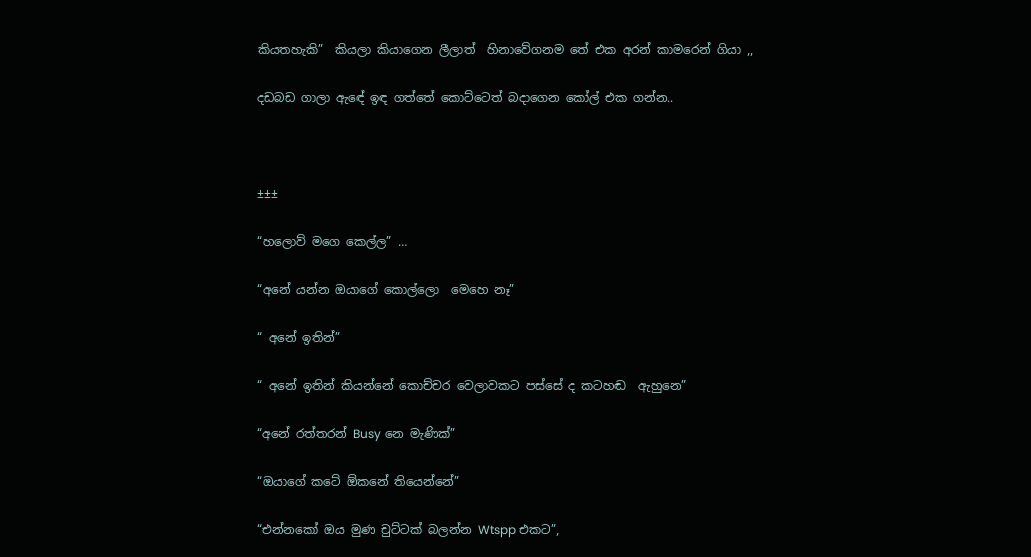කියතහැකි”  කියලා කියාගෙන ලීලාත්  හිනාවේගනම තේ එක අරන් කාමරෙන් ගියා ,,

දඩබඩ ගාලා ඇඳේ ඉඳ ගත්තේ කොට්ටෙත් බදාගෙන කෝල් එක ගන්න..



±±±

“හලොව් මගෙ කෙල්ල” …

“අනේ යන්න ඔයාගේ කොල්ලො  මෙහෙ නෑ”

“ අනේ ඉතින්”

“ අනේ ඉතින් කියන්නේ කොච්චර වෙලාවකට පස්සේ ද කටහඬ  ඇහුනෙ”

“අනේ රත්තරන් Busy නෙ මැණික්”

“ඔයාගේ කටේ ඕකනේ තියෙන්නේ”

“එන්නකෝ ඔය මුණ චුට්ටක් බලන්න Wtspp එකට”,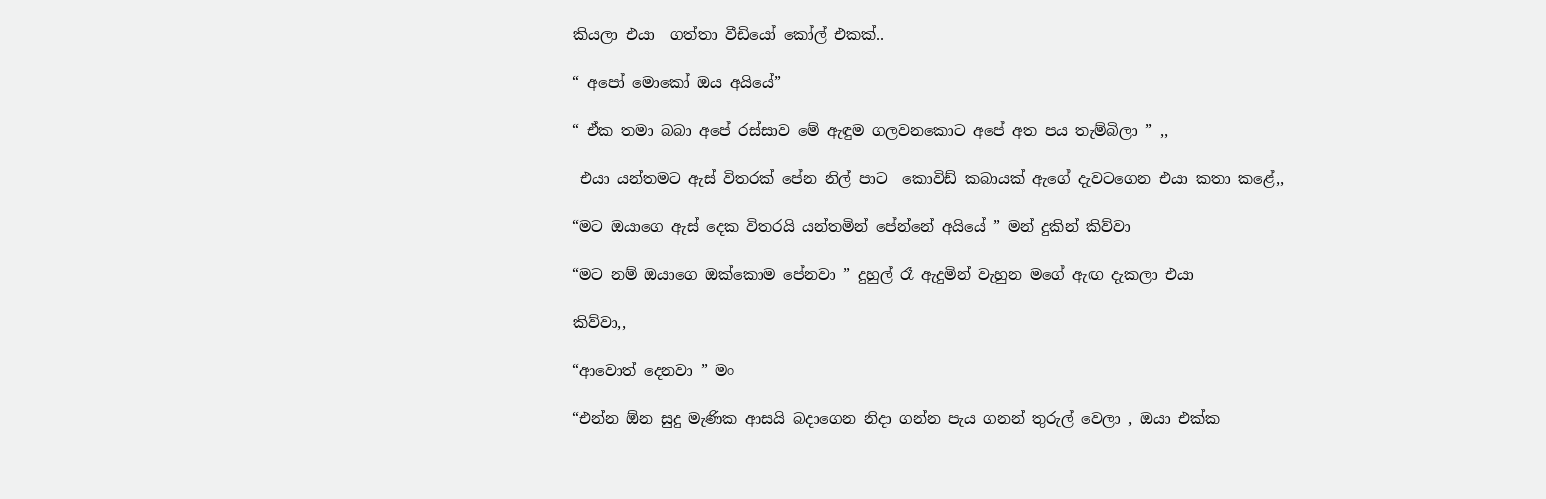කියලා එයා  ගත්තා වීඩියෝ කෝල් එකක්..

“ අපෝ මොකෝ ඔය අයියේ”

“ ඒක තමා බබා අපේ රස්සාව මේ ඇඳුම ගලවනකොට අපේ අත පය තැම්බිලා ” ,,

 එයා යන්තමට ඇස් විතරක් පේන නිල් පාට  කොවිඩ් කබායක් ඇගේ දැවටගෙන එයා කතා කළේ,,

“මට ඔයාගෙ ඇස් දෙක විතරයි යන්තමින් පේන්නේ අයියේ ” මන් දුකින් කිව්වා

“මට නම් ඔයාගෙ ඔක්කොම පේනවා ” දුහුල් රෑ ඇදුමින් වැහුන මගේ ඇඟ දැකලා එයා

කිව්වා,,

“ආවොත් දෙනවා ” මං

“එන්න ඕන සුදු මැණික ආසයි බදාගෙන නිදා ගන්න පැය ගනන් තුරුල් වෙලා , ඔයා එක්ක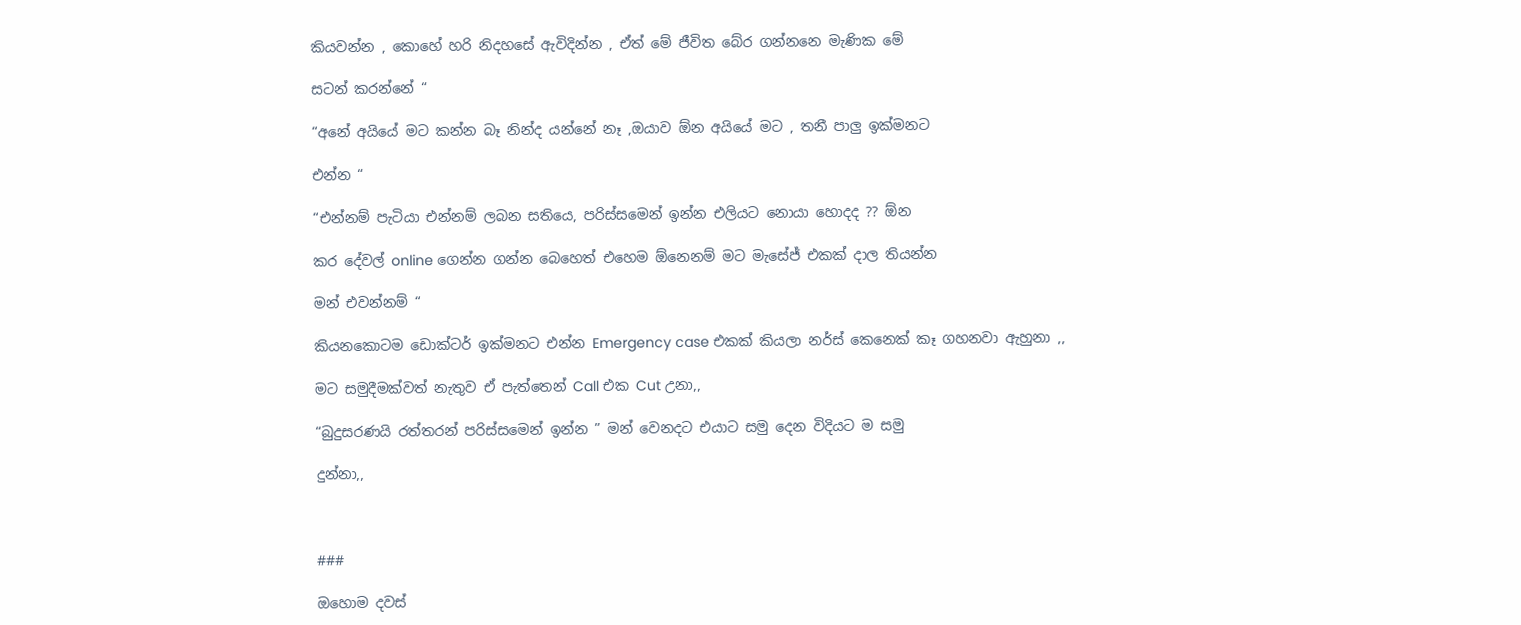කියවන්න , කොහේ හරි නිදහසේ ඇවිදින්න , ඒත් මේ ජීවිත බේර ගන්නනෙ මැණික මේ

සටන් කරන්නේ “

“අනේ අයියේ මට කන්න බෑ නින්ද යන්නේ නෑ ,ඔයාව ඕන අයියේ මට , තනී පාලු ඉක්මනට

එන්න “

“එන්නම් පැටියා එන්නම් ලබන සතියෙ, පරිස්සමෙන් ඉන්න එලියට නොයා හොදද ?? ඕන

කර දේවල් online ගෙන්න ගන්න බෙහෙත් එහෙම ඕනෙනම් මට මැසේජ් එකක් දාල තියන්න

මන් එවන්නම් “

කියනකොටම ඩොක්ටර් ඉක්මනට එන්න Emergency case එකක් කියලා නර්ස් කෙනෙක් කෑ ගහනවා ඇහුනා ,,

මට සමුදීමක්වත් නැතුව ඒ පැත්තෙන් Call එක Cut උනා,,

“බුදුසරණයි රත්තරන් පරිස්සමෙන් ඉන්න ” මන් වෙනදට එයාට සමු දෙන විදියට ම සමු

දුන්නා,,



###

ඔහොම දවස්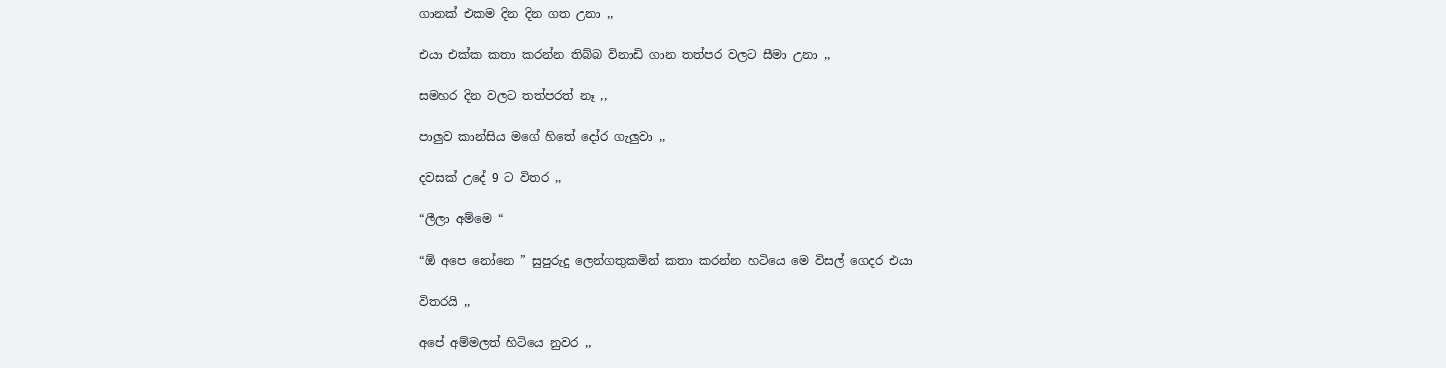ගානක් එකම දින දින ගත උනා ,,

එයා එක්ක කතා කරන්න තිබ්බ විනාඩි ගාන තත්පර වලට සීමා උනා ,,

සමහර දින වලට තත්පරත් නෑ ,,

පාලුව කාන්සිය මගේ හිතේ දෝර ගැලුවා ,,

දවසක් උදේ 9 ට විතර ,,

“ලීලා අම්මෙ “

“ඕ අපෙ නෝනෙ ” සුපුරුදු ලෙන්ගතුකමින් කතා කරන්න හටියෙ මෙ විසල් ගෙදර එයා

විතරයි ,,

අපේ අම්මලත් හිටියෙ නුවර ,,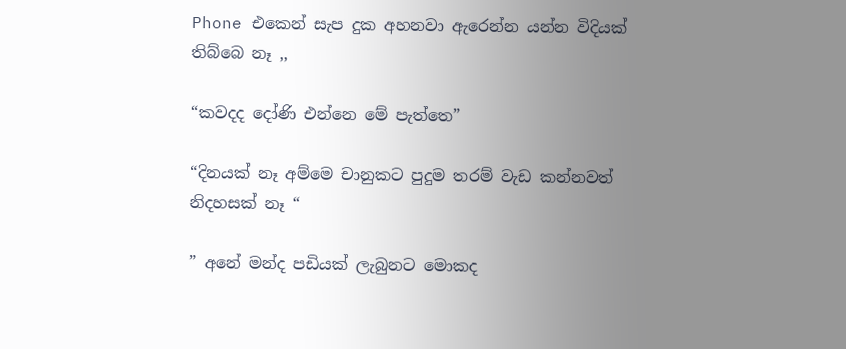Phone එකෙන් සැප දුක අහනවා ඇරෙන්න යන්න විදියක් තිබ්බෙ නෑ ,,

“කවදද දෝණි එන්නෙ මේ පැත්තෙ”

“දිනයක් නෑ අම්මෙ චානුකට පුදුම තරම් වැඩ කන්නවත් නිදහසක් නෑ “

” අනේ මන්ද පඩියක් ලැබුනට මොකද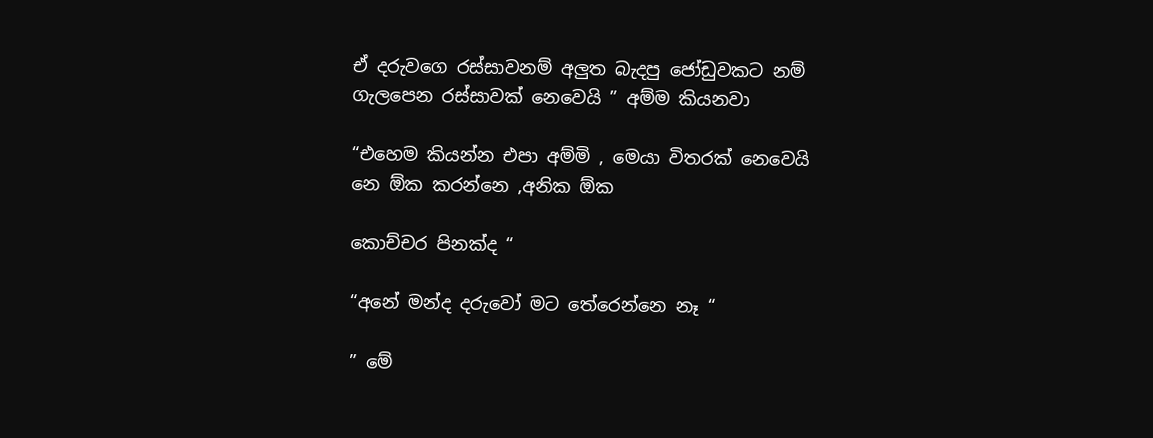ඒ දරුවගෙ රස්සාවනම් අලුත බැදපු ජෝඩුවකට නම් ගැලපෙන රස්සාවක් නෙවෙයි ” අම්ම කියනවා

“එහෙම කියන්න එපා අම්මි , මෙයා විතරක් නෙවෙයි නෙ ඕක කරන්නෙ ,අනික ඕක

කොච්චර පිනක්ද “

“අනේ මන්ද දරුවෝ මට තේරෙන්නෙ නෑ “

” මේ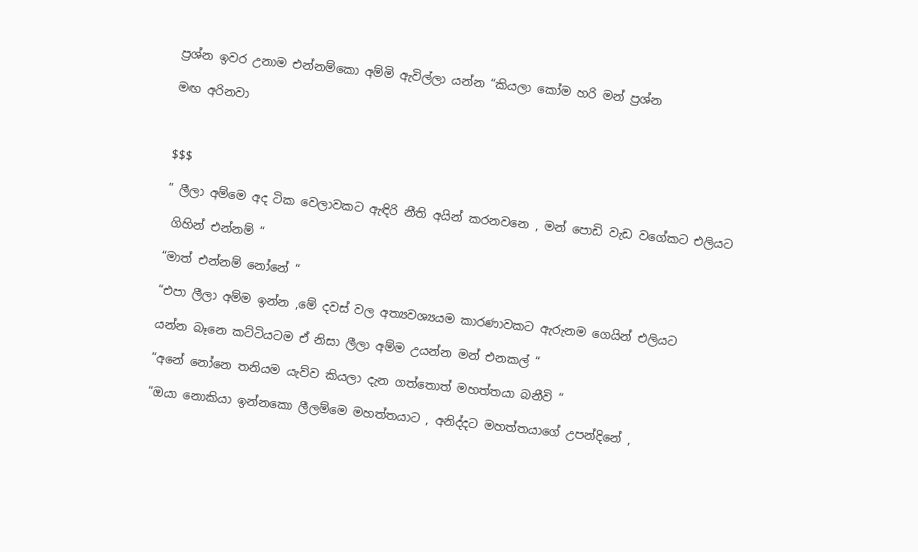ප්‍රශ්න ඉවර උනාම එන්නම්කො අම්මි ඇවිල්ලා යන්න “කියලා කෝම හරි මන් ප්‍රශ්න

මඟ අරිනවා



$$$

” ලීලා අම්මෙ අද ටික වෙලාවකට ඇඳිරි නීති අයින් කරනවනෙ , මන් පොඩි වැඩ වගේකට එලියට

 ගිහින් එන්නම් “

“මාත් එන්නම් නෝනේ “

“එපා ලීලා අම්ම ඉන්න ,මේ දවස් වල අත්‍යවශ්‍යයම කාරණාවකට ඇරුනම ගෙයින් එලියට

යන්න බෑනෙ කට්ටියටම ඒ නිසා ලීලා අම්ම උයන්න මන් එනකල් “

“අනේ නෝනෙ තනියම යැව්ව කියලා දැන ගත්තොත් මහත්තයා බනීවි “

“ඔයා නොකියා ඉන්නකො ලීලම්මෙ මහත්තයාට , අනිද්දට මහත්තයාගේ උපන්දිනේ ,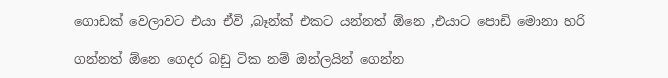ගොඩක් වෙලාවට එයා ඒවි ,බෑන්ක් එකට යන්නත් ඕනෙ ,එයාට පොඩි මොනා හරි

ගන්නත් ඕනෙ ගෙදර බඩු ටික නම් ඔන්ලයින් ගෙන්න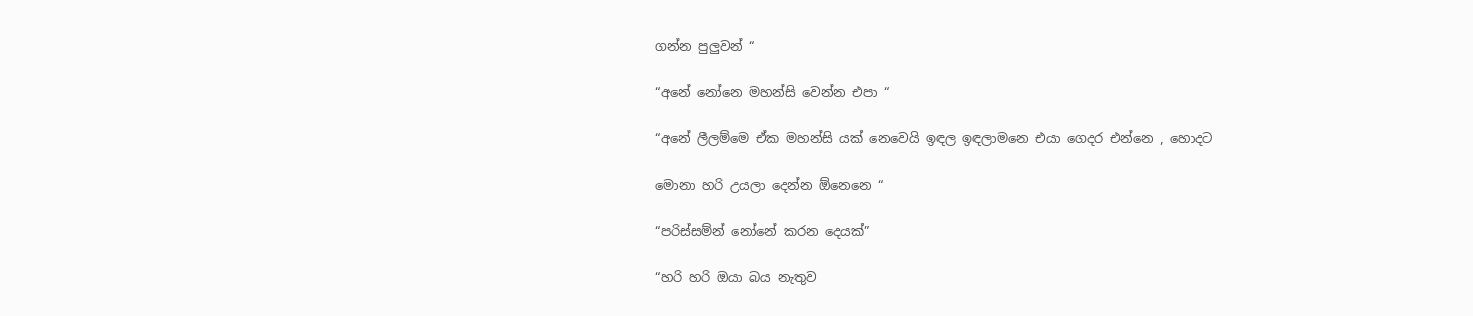ගන්න පුලුවන් “

“අනේ නෝනෙ මහන්සි වෙන්න එපා “

“අනේ ලීලම්මෙ ඒක මහන්සි යක් නෙවෙයි ඉඳල ඉඳලාමනෙ එයා ගෙදර එන්නෙ , හොදට

මොනා හරි උයලා දෙන්න ඕනෙනෙ “

“පරිස්සම්න් නෝනේ කරන දෙයක්”

“හරි හරි ඔයා බය නැතුව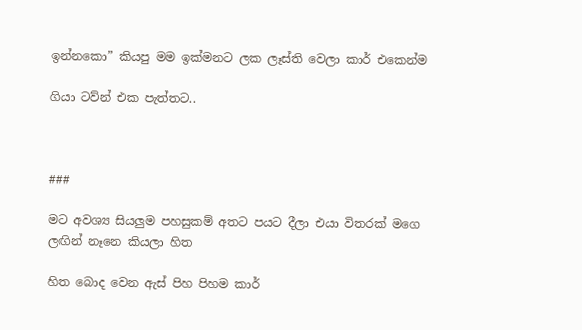ඉන්නකො” කියපු මම ඉක්මනට ලක ලෑස්ති වෙලා කාර් එකෙන්ම

ගියා ටව්න් එක පැත්තට..



###

මට අවශ්‍ය සියලුම පහසුකම් අතට පයට දීලා එයා විතරක් මගෙ ලඟින් නෑනෙ කියලා හිත

හිත බොද වෙන ඇස් පිහ පිහම කාර්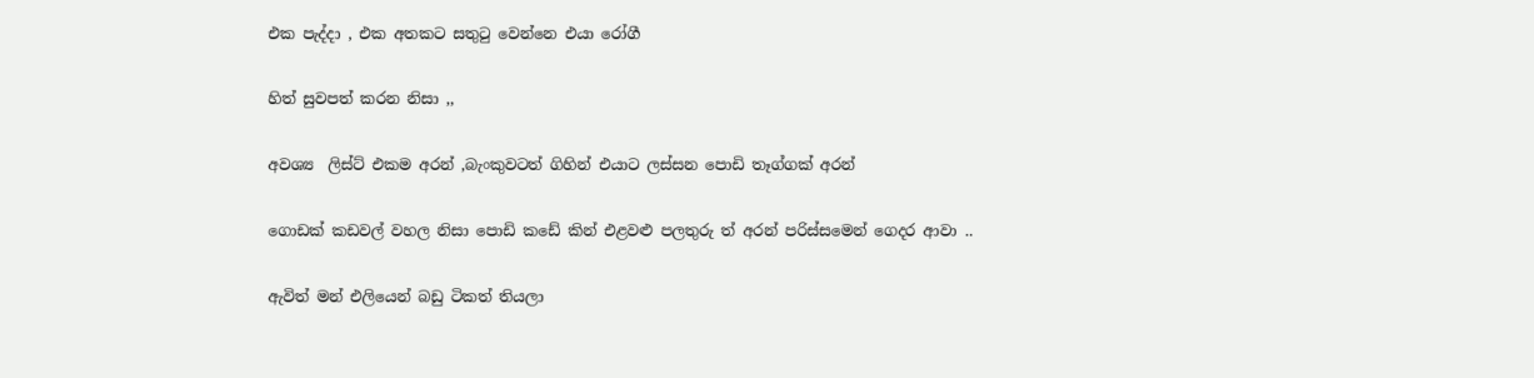එක පැද්දා , එක අතකට සතුටු වෙන්නෙ එයා රෝගී

හිත් සුවපත් කරන නිසා ,,

අවශ්‍ය  ලිස්ට් එකම අරන් ,බැංකුවටත් ගිහින් එයාට ලස්සන පොඩි තෑග්ගක් අරන්

ගොඩක් කඩවල් වහල නිසා පොඩි කඩේ කින් එළවළු පලතුරු ත් අරන් පරිස්සමෙන් ගෙදර ආවා ..

ඇවිත් මන් එලියෙන් බඩු ටිකත් තියලා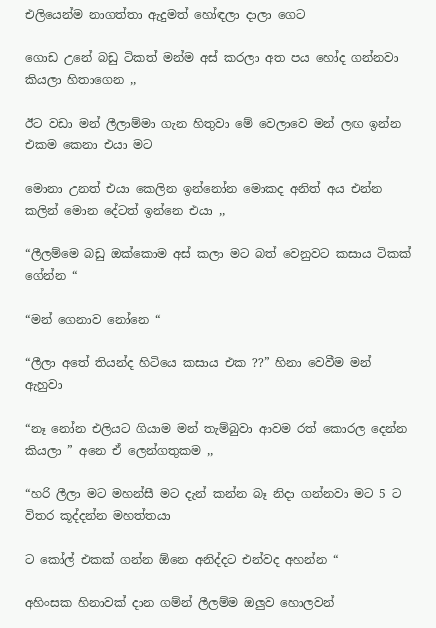එලියෙන්ම නාගත්තා ඇදුමත් හෝඳලා දාලා ගෙට

ගොඩ උනේ බඩු ටිකත් මන්ම අස් කරලා අත පය හෝද ගන්නවා කියලා හිතාගෙන ,,

ඊට වඩා මන් ලීලාම්මා ගැන හිතුවා මේ වෙලාවෙ මන් ලඟ ඉන්න එකම කෙනා එයා මට

මොනා උනත් එයා කෙලින ඉන්නෝන මොකද අනිත් අය එන්න කලින් මොන දේටත් ඉන්නෙ එයා ,,

“ලීලම්මෙ බඩු ඔක්කොම අස් කලා මට බත් වෙනුවට කසාය ටිකක් ගේන්න “

“මන් ගෙනාව නෝනෙ “

“ලීලා අතේ තියන්ද හිටියෙ කසාය එක ??” හිනා වෙවීම මන් ඇහුවා

“නෑ නෝන එලියට ගියාම මන් තැම්බුවා ආවම රත් කොරල දෙන්න කියලා ” අනෙ ඒ ලෙන්ගතුකම ,,

“හරි ලීලා මට මහන්සී මට දැන් කන්න බෑ නිදා ගන්නවා මට 5 ට විතර කූද්දන්න මහත්තයා

ට කෝල් එකක් ගන්න ඕනෙ අනිද්දට එන්වද අහන්න “

අහිංසක හිනාවක් දාන ගම්න් ලීලම්ම ඔලුව හොලවන්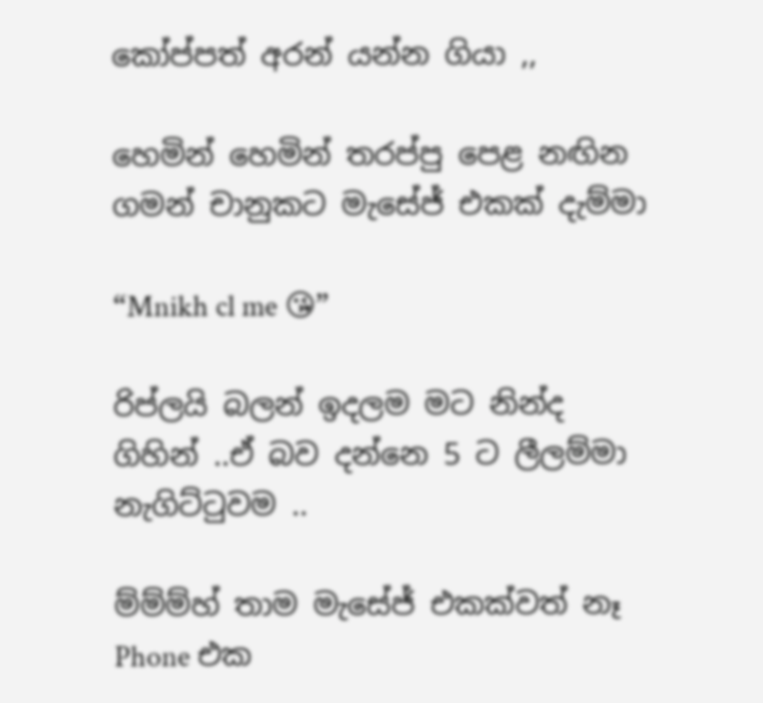කෝප්පත් අරන් යන්න ගියා ,,

හෙමින් හෙමින් තරප්පු පෙළ නඟින ගමන් චානුකට මැසේජ් එකක් දැම්මා

“Mnikh cl me 😘”

රිප්ලයි බලන් ඉදලම මට නින්ද ගිහින් ..ඒ බව දන්නෙ 5 ට ලීලම්මා නැගිට්ටුවම ..

ම්ම්ම්හ් තාම මැසේජ් එකක්වත් නෑ Phone එක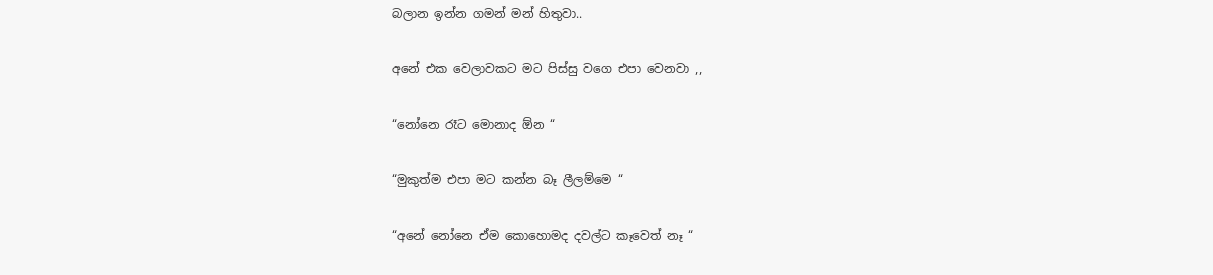බලාන ඉන්න ගමන් මන් හිතුවා..

අනේ එක වෙලාවකට මට පිස්සු වගෙ එපා වෙනවා ,,

“නෝනෙ රෑට මොනාද ඕන “

“මුකුත්ම එපා මට කන්න බෑ ලීලම්මෙ “

“අනේ නෝනෙ ඒම කොහොමද දවල්ට කෑවෙත් නෑ “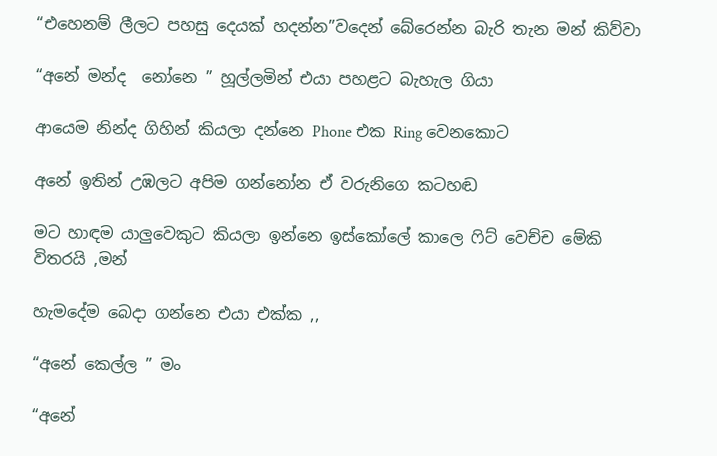“එහෙනම් ලීලට පහසු දෙයක් හදන්න”වදෙන් බේරෙන්න බැරි තැන මන් කිව්වා

“අනේ මන්ද  නෝනෙ ” හූල්ලමින් එයා පහළට බැහැල ගියා

ආයෙම නින්ද ගිහින් කියලා දන්නෙ Phone එක Ring වෙනකොට

අනේ ඉතින් උඹලට අපිම ගන්නෝන ඒ වරුනිගෙ කටහඬ

මට හාඳම යාලුවෙකුට කියලා ඉන්නෙ ඉස්කෝලේ කාලෙ ෆිට් වෙච්ච මේකි විතරයි ,මන්

හැමදේම බෙදා ගන්නෙ එයා එක්ක ,,

“අනේ කෙල්ල ” මං

“අනේ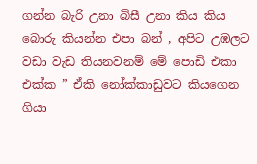ගන්න බැරි උනා බිසී උනා කිය කිය බොරු කියන්න එපා බන් , අපිට උඹලට වඩා වැඩ තියනවනම් මේ පොඩි එකා එක්ක ” ඒකි නෝක්කාඩුවට කියගෙන ගියා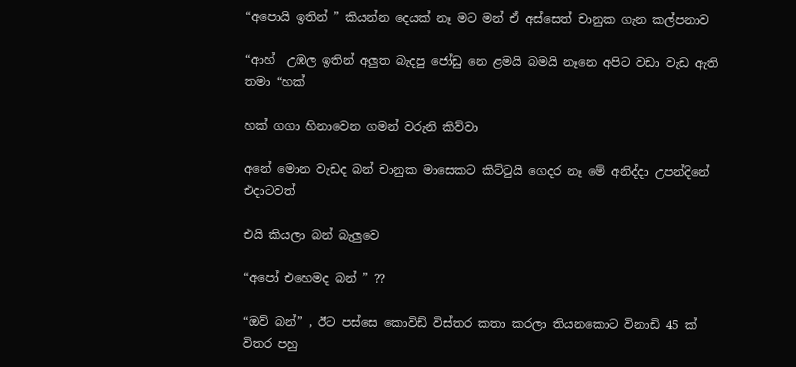“අපොයි ඉතින් ” කියන්න දෙයක් නෑ මට මන් ඒ අස්සෙත් චානුක ගැන කල්පනාව

“ආහ්  උඹල ඉතින් අලුත බැදපු ජෝඩු නෙ ළමයි බමයි නෑනෙ අපිට වඩා වැඩ ඇති තමා “හක්

හක් ගගා හිනාවෙන ගමන් වරුනි කිව්වා

අනේ මොන වැඩද බන් චානුක මාසෙකට කිට්ටුයි ගෙදර නෑ මේ අනිද්දා උපන්දිනේ එදාටවත්

එයි කියලා බන් බැලුවෙ

“අපෝ එහෙමද බන් ” ??

“ඔව් බන්” , ඊට පස්සෙ කොවිඩ් විස්තර කතා කරලා ති‍යනකොට විනාඩි 45 ක් විතර පහු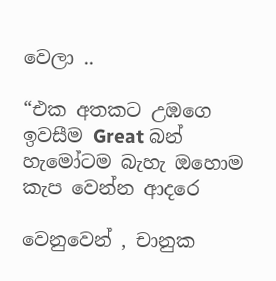වෙලා ..

“එක අතකට උඹගෙ ඉවසීම Great බන් හැමෝටම බැහැ ඔහොම කැප වෙන්න ආදරෙ

වෙනුවෙන් , චානුක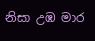නිසා උඹ මාර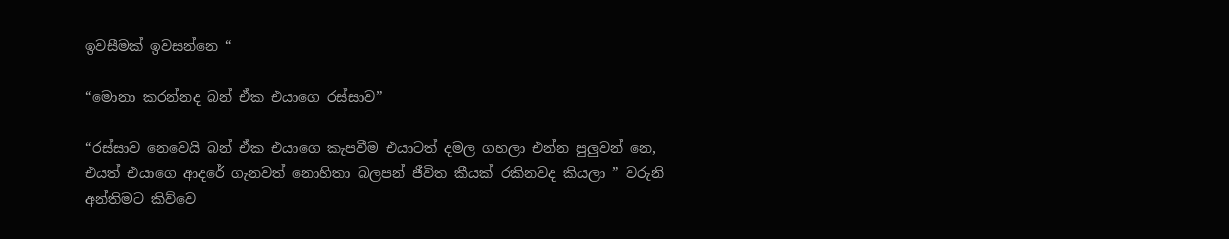ඉවසීමක් ඉවසන්නෙ “

“මොනා කරන්නද බන් ඒක එයාගෙ රස්සාව”

“රස්සාව නෙවෙයි බන් ඒක එයාගෙ කැපවීම එයාටත් දමල ගහලා එන්න පුලුවන් නෙ, එයත් එයාගෙ ආදරේ ගැනවත් නොහිතා බලපන් ජීවිත කීයක් රකිනවද කියලා ” වරුනි අන්තිමට කිව්වෙ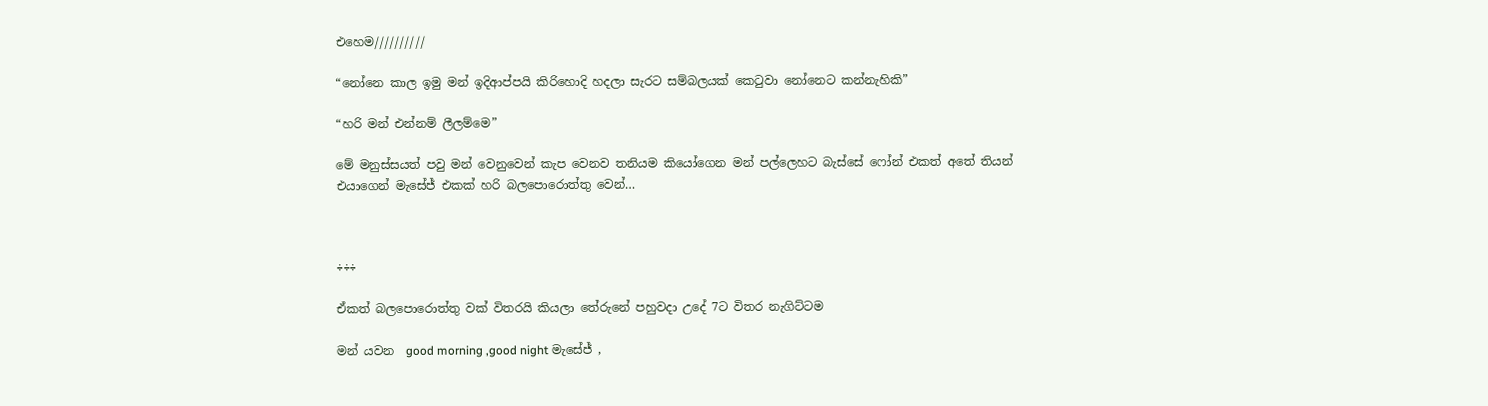එහෙම//////////

“නෝනෙ කාල ඉමු මන් ඉදිආප්පයි කිරිහොදි හදලා සැරට සම්බලයක් කෙටුවා නෝනෙට කන්නැහිකි”

“හරි මන් එන්නම් ලීලම්මෙ”

මේ මනුස්ස‍යත් පවු මන් වෙනුවෙන් කැප වෙනව තනියම කියෝගෙන මන් පල්ලෙහට බැස්සේ ෆෝන් එකත් අතේ තියන් එයාගෙන් මැසේජ් එකක් හරි බලපොරොත්තු වෙන්…



÷÷÷

ඒකත් බලපොරොත්තු වක් විතරයි කියලා තේරුනේ පහුවදා උදේ 7ට විතර නැගිට්ටම

මන් යවන  good morning ,good night මැසේජ් ,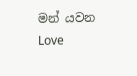මන් යවන  Love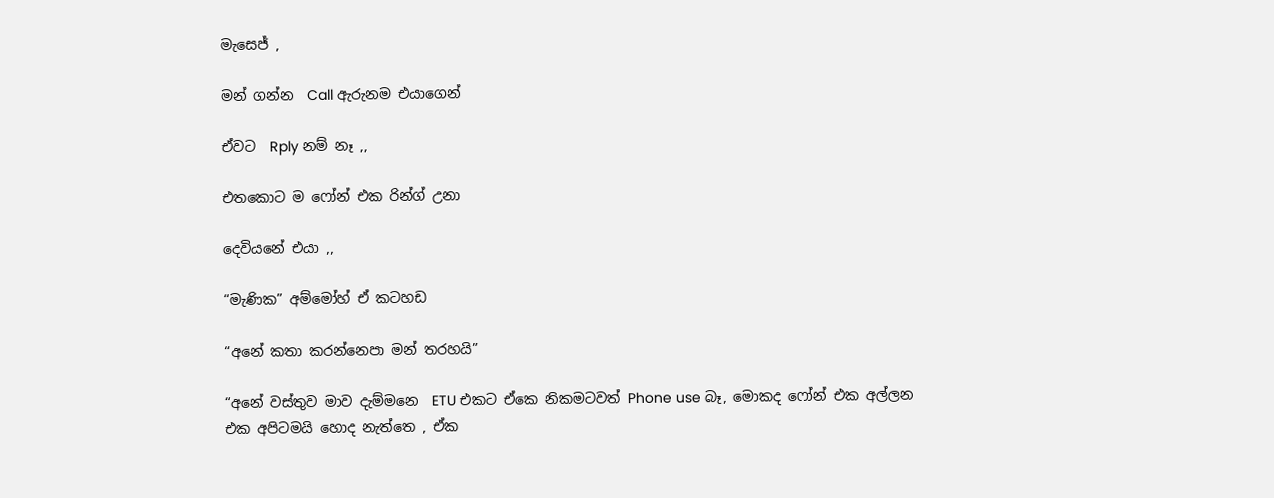මැසෙජ් ,

මන් ගන්න  Call ඇරුනම එයාගෙන්

ඒවට  Rply නම් නෑ ,,

එතකොට ම ෆෝන් එක රින්ග් උනා

දෙවියනේ එයා ,,

“මැණික” අම්මෝහ් ඒ කටහඩ

“අනේ කතා කරන්නෙපා මන් තරහයි”

“අනේ වස්තුව මාව දැම්මනෙ  ETU එකට ඒකෙ නිකමටවත් Phone use බෑ, මොකද ෆෝන් එක අල්ලන එක අපිටමයි හොද නැත්තෙ , ඒක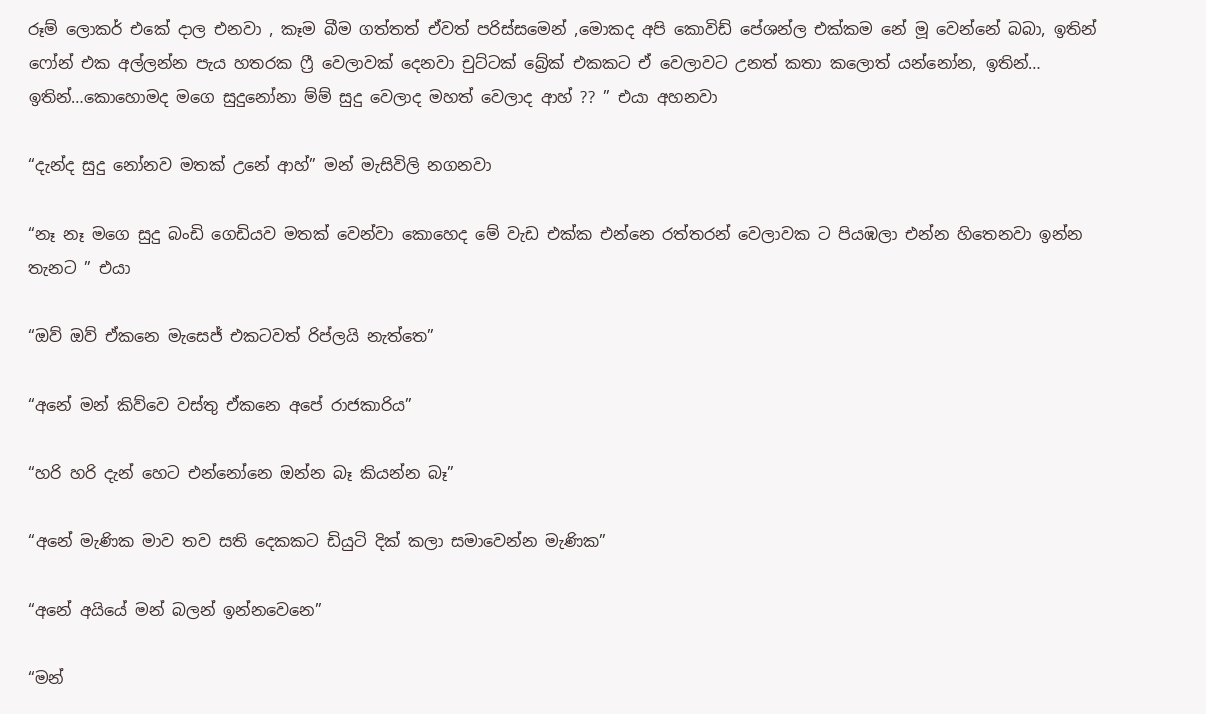රූම් ලොකර් එකේ දාල එනවා , කෑම බීම ගත්තත් ඒවත් පරිස්සමෙන් ,මොකද අපි කොවිඩ් පේශන්ල එක්කම නේ මූ වෙන්නේ බබා, ඉතින් ෆෝන් එක අල්ලන්න පැය හතරක ෆ්‍රී වෙලාවක් දෙනවා චුට්ටක් බ්‍රේක් එකකට ඒ වෙලාවට උනත් කතා කලොත් යන්නෝන, ඉතින්… ඉතින්…කොහොමද මගෙ සුදුනෝනා ම්ම් සුදු වෙලාද මහත් වෙලාද ආහ් ?? ” එයා අහනවා

“දැන්ද සුදු නෝනව මතක් උනේ ආහ්” මන් මැසිවිලි නගනවා

“නෑ නෑ මගෙ සුදු බංඩි ගෙඩියව මතක් වෙන්වා කොහෙද මේ වැඩ එක්ක එන්නෙ රත්තරන් වෙලාවක ට පියඹලා එන්න හිතෙනවා ඉන්න තැනට ” එයා

“ඔව් ඔව් ඒකනෙ මැසෙජ් එකටවත් රිප්ලයි නැත්තෙ”

“අනේ මන් කිව්වෙ වස්තු ඒකනෙ අපේ රාජකාරිය”

“හරි හරි දැන් හෙට එන්නෝනෙ ඔන්න බෑ කියන්න බෑ”

“අනේ මැණික මාව තව සති දෙකකට ඩියුටි දික් කලා සමාවෙන්න මැණික”

“අනේ අයියේ මන් බලන් ඉන්නවෙනෙ”

“මන්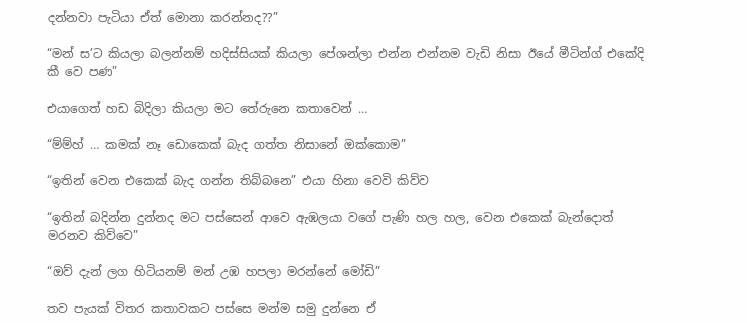දන්නවා පැටියා ඒත් මොනා කරන්නද??”

“මන් ස’ට කියලා බලන්නම් හදිස්සියක් කියලා පේශන්ලා එන්න එන්නම වැඩි නිසා ඊයේ මීටින්ග් එකේදි කී වෙ පණ”

එයාගෙත් හඩ බිදිලා කියලා මට තේරුනෙ කතාවෙන් …

“ම්ම්හ් … කමක් නෑ ඩොකෙක් බැද ගත්ත නිසානේ ඔක්කොම”

“ඉතින් වෙන එකෙක් බැද ගන්න තිබ්බනෙ” එයා හිනා වෙවි කිව්ව

“ඉතින් බදින්න දුන්නද මට පස්සෙන් ආවෙ ඇඹලයා වගේ පැණි හල හල, වෙන එකෙක් බැන්දොත් මරනව කිව්වෙ”

“ඔව් දැන් ලග හිටියනම් මන් උඹ හපලා මරන්නේ මෝඩි”

තව පැයක් විතර කතාවකට පස්සෙ මන්ම සමු දුන්නෙ ඒ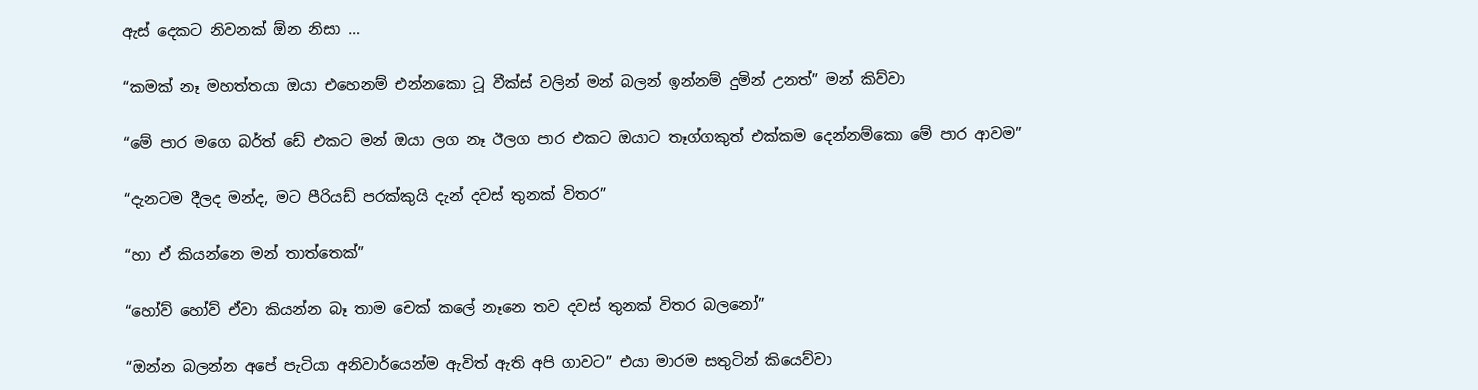ඇස් දෙකට නිවනක් ඕන නිසා …

“කමක් නෑ මහත්තයා ඔයා එහෙනම් එන්නකො ටූ වීක්ස් වලින් මන් බලන් ඉන්නම් දුමින් උනත්” මන් කිව්වා

“මේ පාර මගෙ බර්ත් ඩේ එකට මන් ඔයා ලග නෑ ඊලග පාර එකට ඔයාට තෑග්ගකුත් එක්කම දෙන්නම්කො මේ පාර ආවම”

“දැනටම දීලද මන්ද, මට පීරියඩ් පරක්කුයි දැන් දවස් තුනක් විතර”

“හා ඒ කියන්නෙ මන් තාත්තෙක්”

“හෝව් හෝව් ඒවා කියන්න බෑ තාම චෙක් කලේ නෑනෙ තව දවස් තුනක් විතර බලනෝ”

“ඔන්න බලන්න අපේ පැටියා අනිවාර්යෙන්ම ඇවිත් ඇති අපි ගාවට” එයා මාරම සතුටින් කියෙව්වා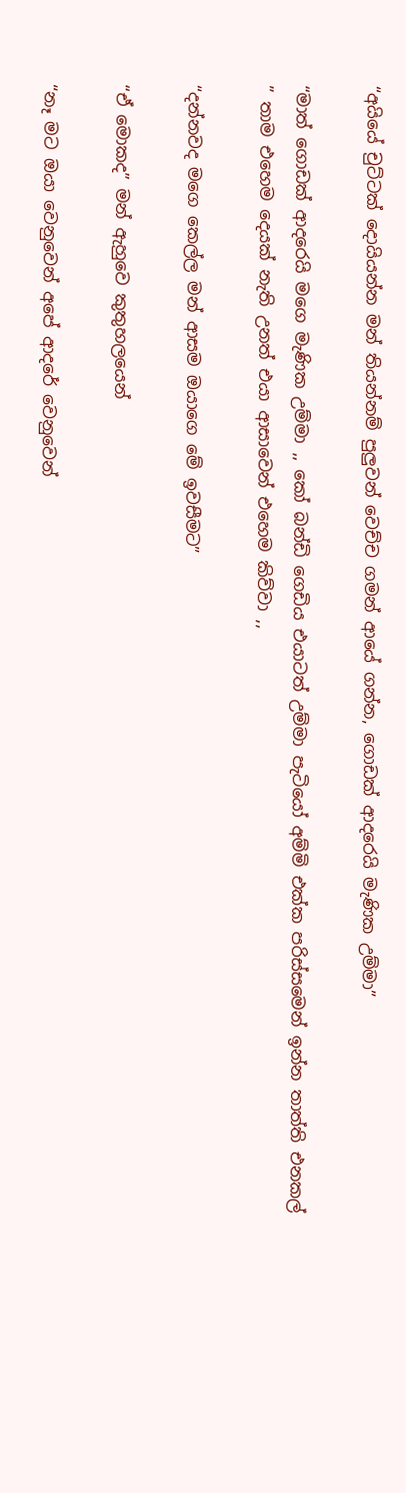“අයියේ චුට්ටක් දොයියන්න මන් තියන්නම් පුලුවන් වෙච්ච ගමන් ආයේ ගන්න, ගොඩක් ආදරෙයි මැණික උම්මා”

“මාත් ගොඩක් ආදරෙයි මගෙ මැණික උම්මා ,, කෝ බන්ඩි ගෙඩිය එයාටත් උම්මා පැටියෝ අම්මි එක්ක පරිස්සමෙන් ඉන්න තාත්ති එනකල් ” තාම එහෙම දෙයක් නැති උනත් එයා ආසාවෙන් එහෙම කිව්වා ,,

“දන්නවද මගෙ කෙල්ල මන් ආසම ඔයාගෙ මේ ඉවසීමට”

“ඒ මොකද” මන් ඇහුවෙ කුතුහලයෙන්

“නෑ මට ඔයා වෙනුවෙන් අපේ ආදරේ වෙනුවෙන්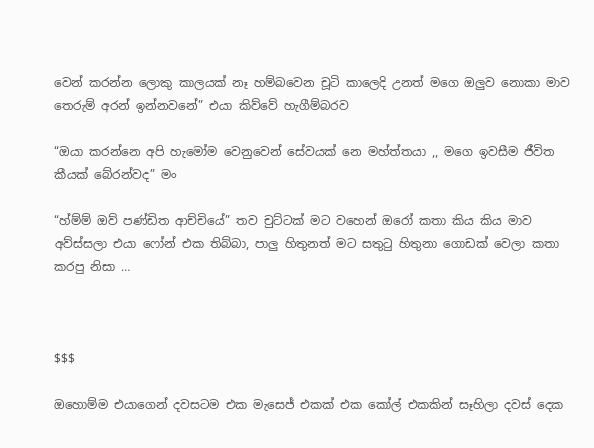වෙන් කරන්න ලොකු කාලයක් නෑ හම්බවෙන චූටි කාලෙදි උනත් මගෙ ඔලුව නොකා මාව තෙරුම් අරන් ඉන්නවනේ” එයා කිව්වේ හැගීම්බරව

“ඔයා කරන්නෙ අපි හැමෝම වෙනුවෙන් සේවයක් නෙ මහ්ත්තයා ,, මගෙ ඉවසීම ජීවිත කීයක් බේරන්වද” මං

“හ්ම්ම් ඔව් පණ්ඩිත ආච්චියේ” තව චුට්ටක් මට වහෙන් ඔරෝ කතා කිය කිය මාව අව්ස්සලා එයා ෆෝන් එක තිබ්බා, පාලු හිතුනත් මට සතුටු හිතුනා ගොඩක් වෙලා කතා කරපු නිසා …



$$$

ඔහොම්ම එයාගෙන් දවසටම එක මැසෙජ් එකක් එක කෝල් එකකින් සෑහිලා දවස් දෙක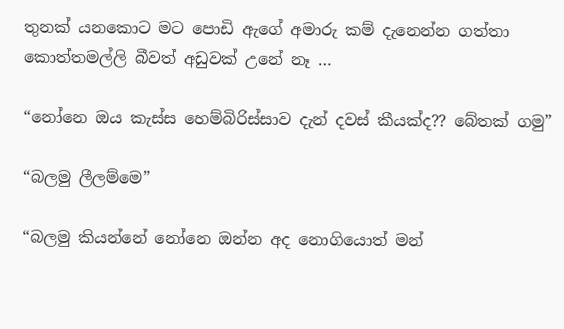තුනක් යනකොට මට පොඩි ඇගේ අමාරු කම් දැනෙන්න ගත්තා කොත්තමල්ලි බීවත් අඩුවක් උනේ නෑ …

“නෝනෙ ඔය කැස්ස හෙම්බිරිස්සාව දැන් දවස් කීයක්ද?? බේතක් ගමු”

“බලමු ලීලම්මෙ”

“බලමු කියන්නේ නෝනෙ ඔන්න අද නොගියොත් මන්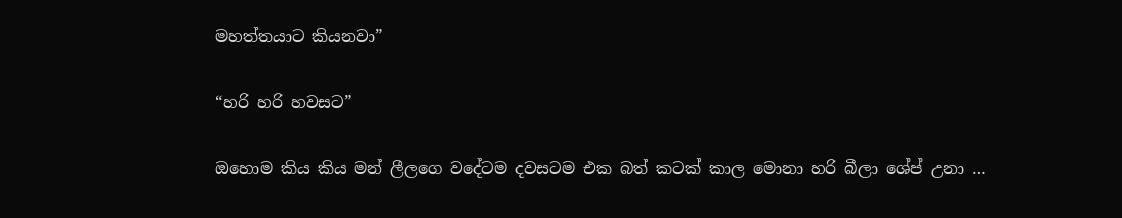මහත්තයාට කියනවා”

“හරි හරි හවසට”

ඔහොම කිය කිය මන් ලීලගෙ වදේටම දවසටම එක බත් කටක් කාල මොනා හරි බීලා ශේප් උනා …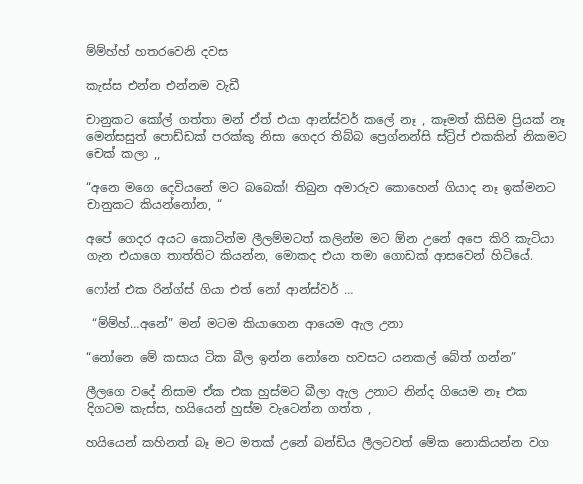ම්ම්හ්හ් හතරවෙනි දවස

කැස්ස එන්න එන්නම වැඩී

චානුකට කෝල් ගත්තා මන් ඒත් එයා ආන්ස්වර් කලේ නෑ , කෑමත් කිසිම ප්‍රියක් නෑ මෙන්සසුත් පොඩ්ඩක් පරක්කු නිසා ගෙදර තිබ්බ ප්‍රෙග්නන්සි ස්ට්‍රිප් එකකින් නිකමට චෙක් කලා ,,

“අනෙ මගෙ දෙවියනේ මට බබෙක්! තිබුන අමාරුව කොහෙන් ගියාද නෑ ඉක්මනට චානුකට කියන්නෝන, “

අපේ ගෙදර අයට කොටින්ම ලීලම්මටත් කලින්ම මට ඕන උනේ අපෙ කිරි කැටියා ගැන එයාගෙ තාත්තිට කියන්න, මොකද එයා තමා ගොඩක් ආසවෙන් හිටියේ.

ෆෝන් එක රින්ග්ස් ගියා එත් නෝ ආන්ස්වර් …

 “ම්ම්හ්…අනේ” මන් මටම කියාගෙන ආයෙම ඇල උනා

“නෝනෙ මේ කසාය ටික බීල ඉන්න නෝනෙ හවසට යනකල් බේත් ගන්න”

ලීලගෙ වදේ නිසාම ඒක එක හුස්මට බීලා ඇල උනාට නින්ද ගියෙම නෑ එක දිගටම කැස්ස, හයියෙන් හුස්ම වැටෙන්න ගත්ත ,

හයියෙන් කහිනත් බෑ මට මතක් උනේ බන්ඩිය ලීලටවත් මේක නොකියන්න වග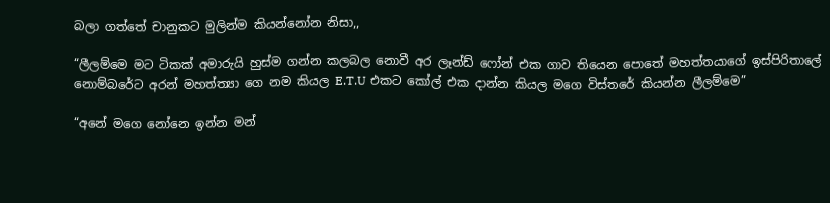බලා ගත්තේ චානුකට මුලින්ම කියන්නෝන නිසා,,

“ලීලම්මෙ මට ටිකක් අමාරුයි හුස්ම ගන්න කලබල නොවී අර ලෑන්ඩ් ෆෝන් එක ගාව තියෙන පොතේ මහත්තයාගේ ඉස්පිරිතාලේ නොම්බරේට අරන් මහත්ත්‍යා ගෙ නම කියල E.T.U එකට කෝල් එක දාන්න කියල මගෙ විස්තරේ කියන්න ලීලම්මෙ”

“අනේ මගෙ නෝනෙ ඉන්න මන්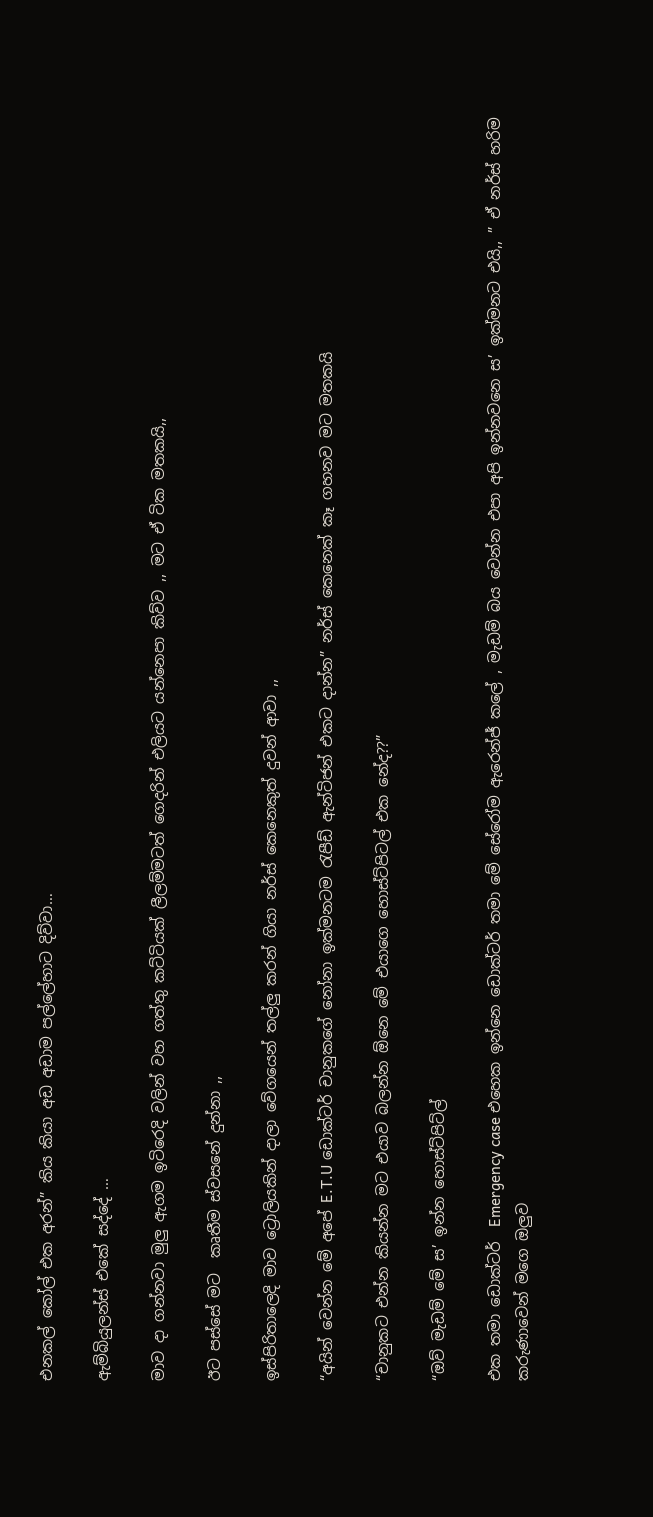එනකල් කෝල් එක අරන්” කිය කියා අඩ අඩාම පල්ලේහාට දිව්වා…

ඇම්බියුලන්ස් එකේ සද්දේ …

මාව දා ගන්නවා මුලු ඇගම ඉටිරෙදි වලින් වහ ගත්තු කට්ටියක් ලීලම්මටත් ගෙදරින් එලියට යන්නෙපා කිව්ව ,, මට ඒ ටික මතකයි,,

ඊට පස්සේ මට  කෘතීම ස්වසනේ දුන්නා ,,

ඉස්පිරිතාලෙදි මාව ට්‍රොලියකින් දාලා වේගයෙන් තල්ලු කරන් ගියා නර්ස් කෙනෙකුත් දුවන් ආවා ,,

“අයින් වෙන්න මේ අපේ E.T.U ඩොක්ටර් චානුකගේ නෝනා ඉක්මනටම රැපීඩ් ඇන්ටිජන් එකට දාන්න” නර්ස් කෙනෙක් කෑ ගහනව මට මතකයි

“චානුකට එන්න කියන්න මට එයාව බලන්න ඕනෙ මේ එයාගෙ හොස්ට්පිටල් එක නේද??”

“ඔව් මැඩම් මේ ස’ ඉන්න හොස්ට්පිට්ල්

එක තමා ඩොක්ටර්  Emergency case එහෙක ඉන්නෙ ඩොක්ටර් තමා මේ සේරෝම ඇරෙන්ජ් කලේ , මැඩම් බය වෙන්න එපා අපි ඉන්නවනෙ ස’ ඉක්මනට එයි,, ” ඒ නර්ස් හරිම කරුණාවෙන් මගෙ ඔලුව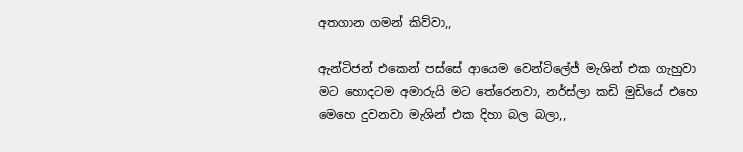අතගාන ගමන් කිව්වා,,

ඇන්ටිජන් එකෙන් පස්සේ ආයෙම වෙන්ටිලේජ් මැශින් එක ගැහුවා මට හොදටම අමාරුයි මට තේරෙනවා, නර්ස්ලා කඩි මුඩියේ එහෙ මෙහෙ දුවනවා මැශින් එක දිහා බල බලා,,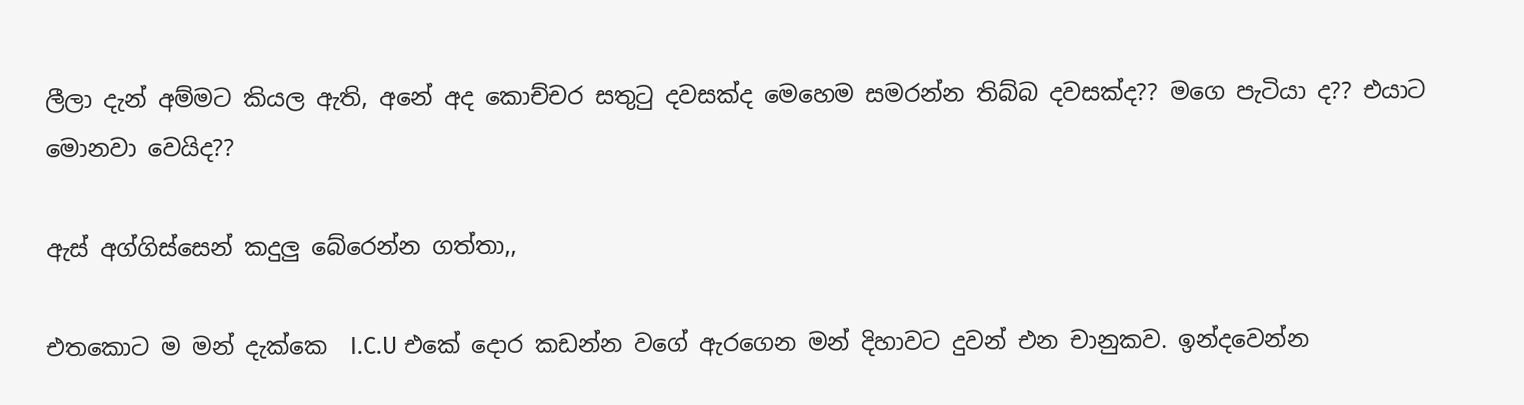ලීලා දැන් අම්මට කියල ඇති, අනේ අද කොච්චර සතුටු දවසක්ද මෙහෙම සමරන්න තිබ්බ දවසක්ද?? මගෙ පැටියා ද?? එයාට මොනවා වෙයිද??

ඇස් අග්ගිස්සෙන් කදුලු බේරෙන්න ගත්තා,,

එතකොට ම මන් දැක්කෙ  I.C.U එකේ දොර කඩන්න වගේ ඇරගෙන මන් දිහාවට දුවන් එන චානුකව. ඉන්දවෙන්න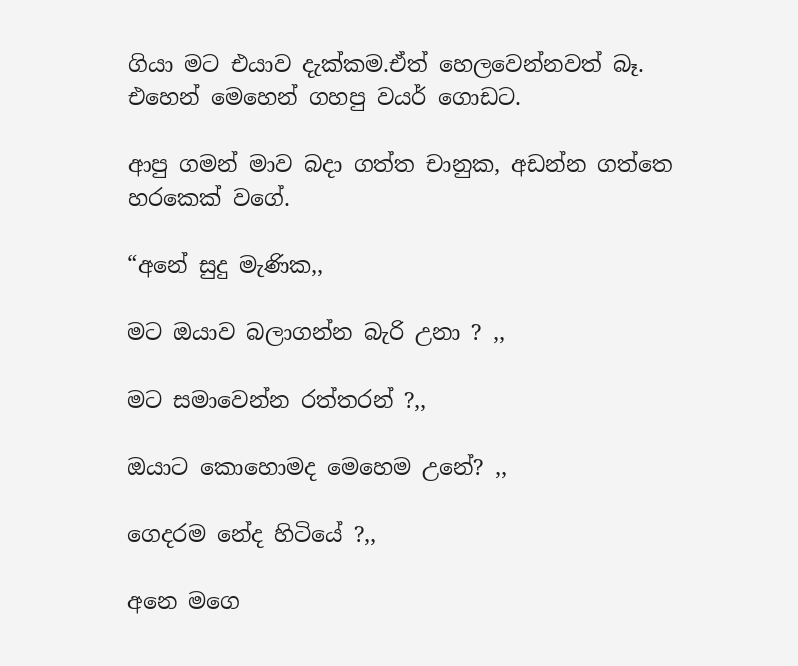ගියා මට එයාව දැක්කම.ඒත් හෙලවෙන්නවත් බෑ. එහෙන් මෙහෙන් ගහපු වයර් ගොඩට.

ආපු ගමන් මාව බදා ගත්ත චානුක, අඩන්න ගත්තෙ හරකෙක් වගේ.

“අනේ සුදු මැණික,,

මට ඔයාව බලාගන්න බැරි උනා ? ,,

මට සමාවෙන්න රත්තරන් ?,,

ඔයාට කොහොමද මෙහෙම උනේ? ,,

ගෙදරම නේද හිටියේ ?,,

අනෙ මගෙ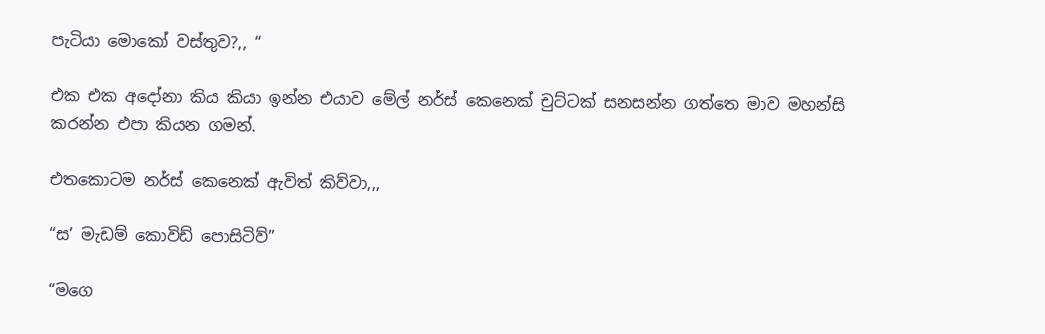පැටියා මොකෝ වස්තුව?,, “

එක එක අදෝනා කිය කියා ඉන්න එයාව මේල් නර්ස් කෙනෙක් චුට්ටක් සනසන්න ගත්තෙ මාව මහන්සි කරන්න එපා කියන ගමන්.

එතකොටම නර්ස් කෙනෙක් ඇවිත් කිව්වා,,,

“ස’ මැඩම් කොවිඩ් පොසිටිව්”

“මගෙ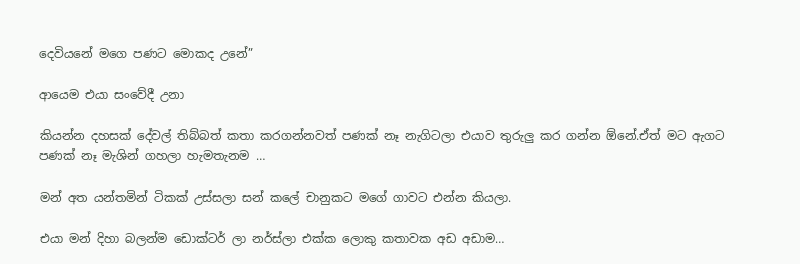දෙවියනේ මගෙ පණට මොකද උනේ”

ආයෙම එයා සංවේදී උනා

කියන්න දහසක් දේවල් තිබ්බත් කතා කරගන්නවත් පණක් නෑ නැගිටලා එයාව තුරුලු කර ගන්න ඕනේ.ඒත් මට ඇගට පණක් නෑ මැශින් ගහලා හැමතැනම …

මන් අත යන්තමින් ටිකක් උස්සලා සන් කලේ චානුකට මගේ ගාවට එන්න කියලා.

එයා මන් දිහා බලන්ම ඩොක්ටර් ලා නර්ස්ලා එක්ක ලොකු කතාවක අඩ අඩාම…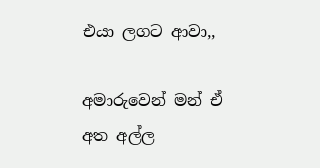එයා ලගට ආවා,,

අමාරුවෙන් මන් ඒ අත අල්ල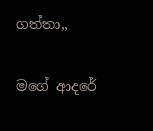ගත්තා,,

මගේ ආදරේ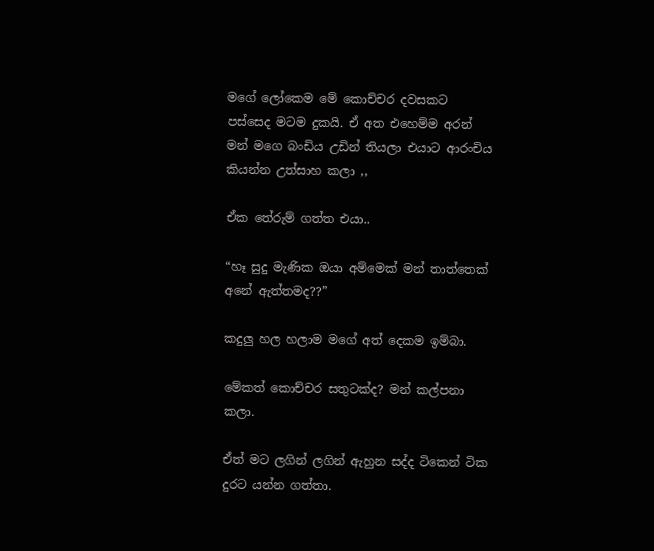මගේ ලෝකෙම මේ කොච්චර දවසකට පස්සෙද මටම දුකයි. ඒ අත එහෙම්ම අරන් මන් මගෙ බංඩිය උඩින් තියලා එයාට ආරංචිය කියන්න උත්සාහ කලා ,,

ඒක තේරුම් ගත්ත එයා..

“හෑ සුදු මැණික ඔයා අම්මෙක් මන් තාත්තෙක් අනේ ඇත්තමද??”

කදුලු හල හලාම මගේ අත් දෙකම ඉම්බා.

මේකත් කොච්චර සතුටක්ද? මන් කල්පනා කලා.

ඒත් මට ලගින් ලගින් ඇහුන සද්ද ටිකෙන් ටික දුරට යන්න ගත්තා.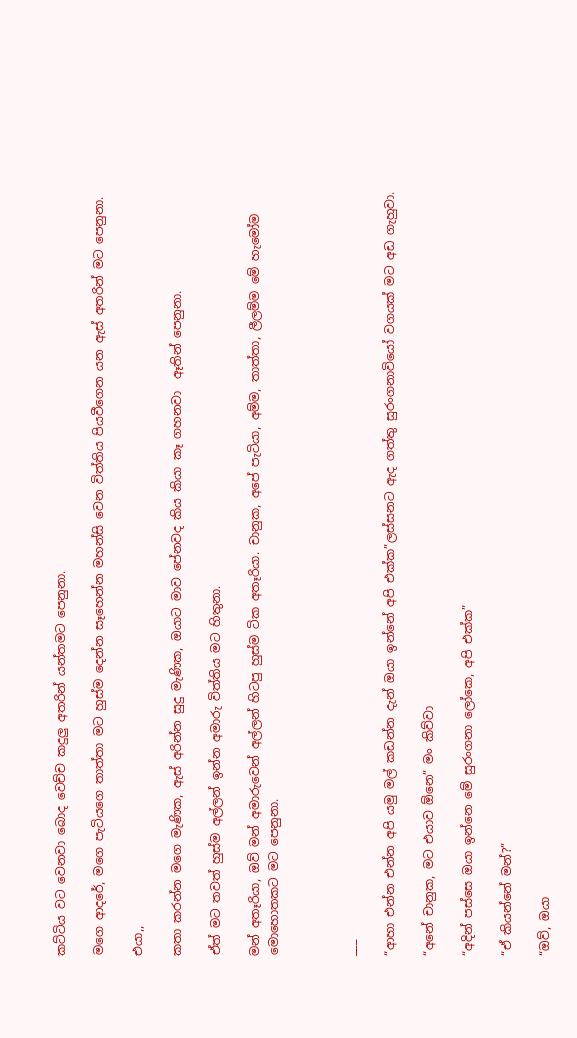කට්ටිය වට වෙනවා බොද වෙච්ච කදුලු අත‍රින් යන්තමට පෙනුනා.

මගෙ ආදරේ, මගෙ පැටියගෙ තාත්තා මට හුස්ම දෙන්න සෑහෙන්න මහන්සි වෙන විත්තිය පියවීගෙන යන ඇස් අතරින් මට පෙනුනා.

එයා,,

කතා කරන්න මගෙ මැණික, ඇස් අරින්න සුදු මැණික, ඔයාට මාව පේනවද කිය කියා කෑ ගහනවා  ඈතින් පෙනුනා.

ඒත් මට තවත් හුස්ම අල්ලන් ඉන්න අමාරු විත්තිය මට හිතුනා.

මන් අතෑරියා, ඔව් මන් අමාරුවෙන් අල්ලන් හිටපු හුස්ම ටික අතෑරියා. චානුක, අපේ පැටියා, අම්ම, තාත්තා, ලීලම්ම මේ හැමෝම මොහොතකට මට පෙනුනා.



___

“ආහා එන්න එන්න අපි යමු මල් කඩන්න දැන් ඔයා ඉන්නේ අපි එක්ක”ලස්සනට ඇද ගත්තු සුරංගනාවියෝ වගයක් මට අඩ ගැහුවා.

“අනේ චානුක, මට එයාව ඕනෙ” මං කිව්වා

“අදින් පස්සෙ ඔයා ඉන්නෙ මේ සුරංගනා ලෝකෙ, අපි එක්ක”

“ඒ කියන්නේ මන්?”

“ඔව්, ඔයා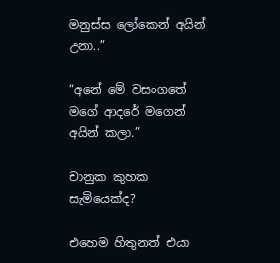මනුස්ස ලෝකෙන් අයින් උනා..”

“අනේ මේ වසංගතේ මගේ ආදරේ මගෙන් අයින් කලා.”

චානුක කුහක සැමියෙක්ද?

එහෙම හිතුනත් එයා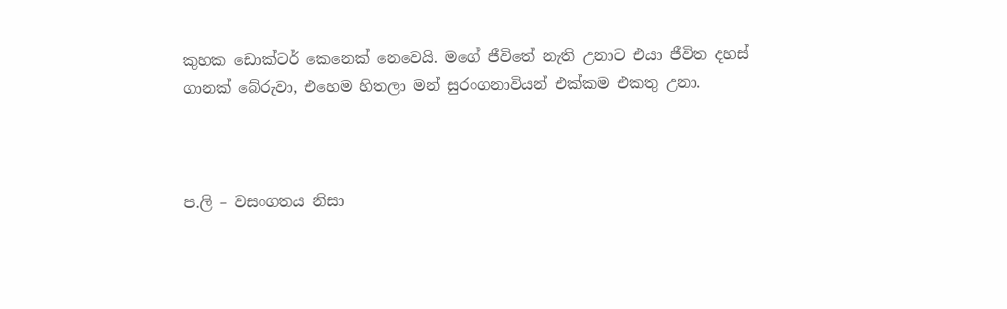කුහක ඩොක්ටර් කෙනෙක් නෙවෙයි. මගේ ජීවිතේ නැති උනාට එයා ජීවිත දහස් ගානක් බේරුවා, එහෙම හිතලා මන් සුරංගනාවියන් එක්කම එකතු උනා.



ප.ලි – වසංගතය නිසා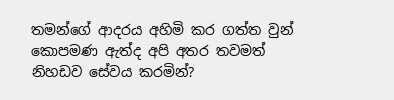තමන්ගේ ආදරය අහිමි ක‍ර ගත්ත වුන් කොපමණ ඇත්ද අපි අතර තවමත් නිහඩව සේවය කරමින්?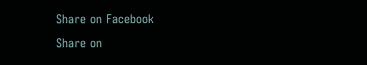Share on Facebook
Share on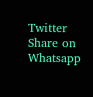Twitter
Share on Whatsapp